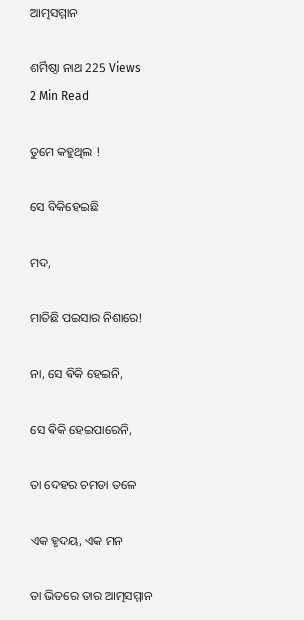ଆତ୍ମସମ୍ମାନ

ଶର୍ମିଷ୍ଠା ନାଥ 225 Views
2 Min Read

ତୁମେ କହୁଥିଲ !

ସେ ବିକିହେଇଛି

ମଦ,

ମାତିଛି ପଇସାର ନିଶାରେ!

ନା, ସେ ଵିକି ହେଇନି,

ସେ ଵିକି ହେଇପାରେନି,

ତା ଦେହର ଚମଡା ତଳେ

ଏକ ହୃଦୟ, ଏକ ମନ

ତା ଭିତରେ ତାର ଆତ୍ମସମ୍ମାନ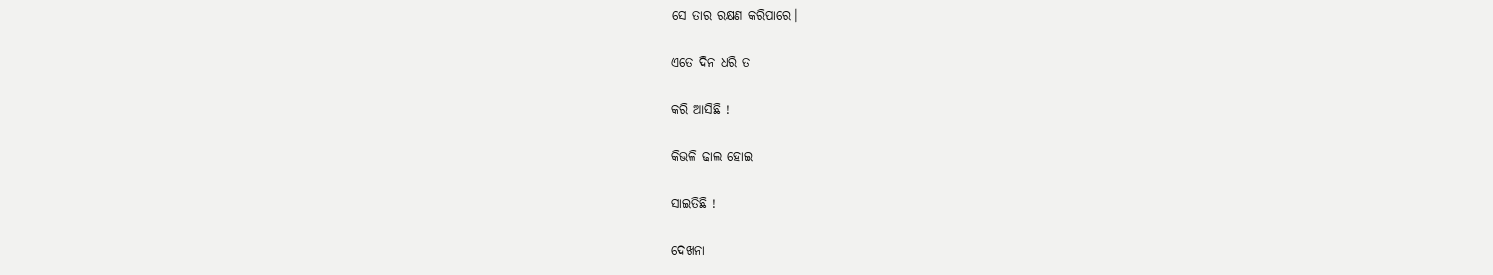ସେ ତାର ରକ୍ଷଣ କରିପାରେ।

ଏତେ ଦିନ ଧରି ତ

କରି ଆସିଛି !

କିଭଳି ଢାଲ ହୋଇ

ସାଇତିଛି !

ଦେଖନା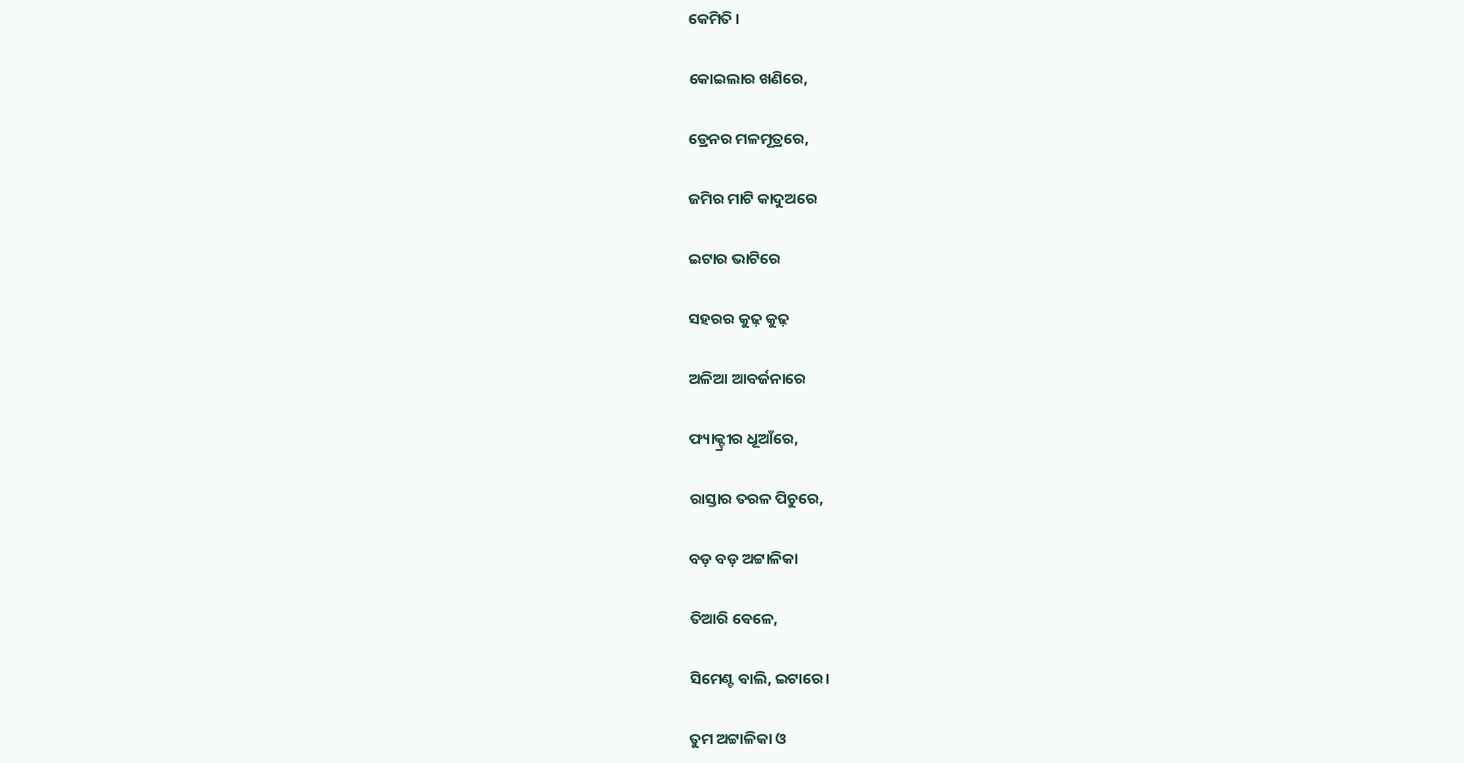କେମିତି ।

କୋଇଲାର ଖଣିରେ,

ଡ୍ରେନର ମଳମୂତ୍ରରେ,

ଜମିର ମାଟି କାଦୁଅରେ

ଇଟାର ଭାଟିରେ

ସହରର କୁଢ଼ କୁଢ଼

ଅଳିଆ ଆବର୍ଜନାରେ

ଫ୍ୟାକ୍ଟ୍ରୀର ଧୂଆଁରେ,

ରାସ୍ତାର ତରଳ ପିଚୁରେ,

ବଡ଼ ବଡ଼ ଅଟ୍ଟାଳିକା

ତିଆରି ଵେଳେ,

ସିମେଣ୍ଟ ଵାଲି, ଇଟାରେ।

ତୁମ ଅଟ୍ଟାଳିକା ଓ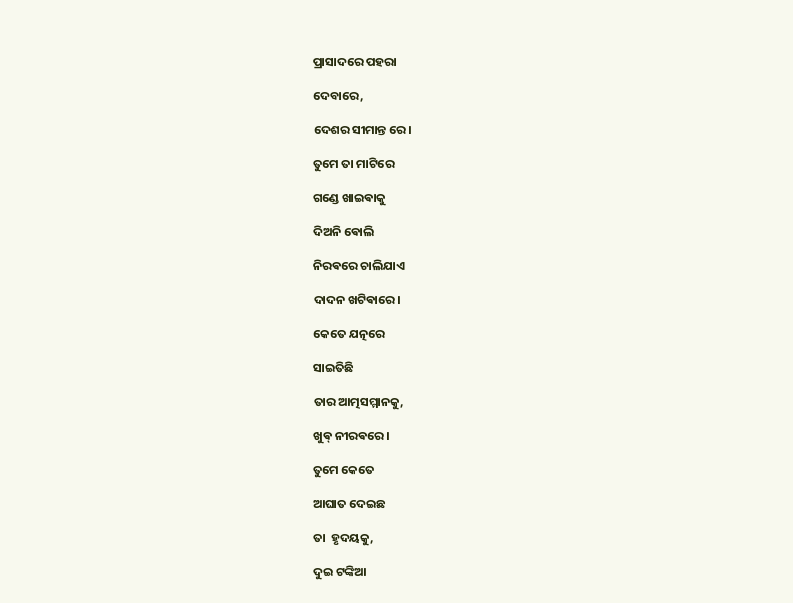ପ୍ରାସାଦରେ ପହରା

ଦେବାରେ,

ଦେଶର ସୀମାନ୍ତ ରେ।

ତୁମେ ତା ମାଟିରେ

ଗଣ୍ଡେ ଖାଇଵାକୁ

ଦିଅନି ଵୋଲି

ନିରଵରେ ଚାଲିଯାଏ

ଦାଦନ ଖଟିଵାରେ।

କେତେ ଯତ୍ନରେ

ସାଇତିଛି

ତାର ଆତ୍ମସମ୍ମାନକୁ,

ଖୁଵ୍ ନୀରଵରେ।

ତୁମେ କେତେ

ଆଘାତ ଦେଇଛ

ତା  ହୃଦୟକୁ,

ଦୁଇ ଟଙ୍କିଆ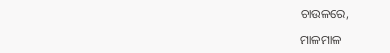ଚାଉଳରେ,

ମାଳମାଳ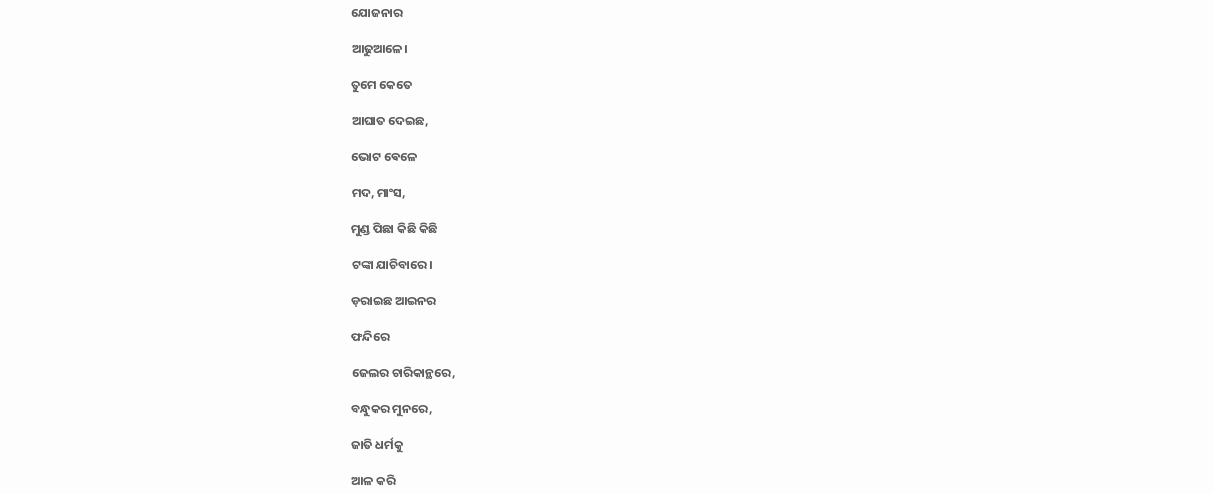ଯୋଜନାର

ଆଢୁଆଳେ।

ତୁମେ କେତେ

ଆଘାତ ଦେଇଛ,

ଭୋଟ ଵେଳେ

ମଦ, ମାଂସ,

ମୁଣ୍ଡ ପିଛା କିଛି କିଛି

ଟଙ୍କା ଯାଚିବାରେ।

ଡ଼ରାଇଛ ଆଇନର

ଫନ୍ଦିରେ

ଜେଲର ଚାରିକାନ୍ଥରେ,

ବନ୍ଧୁକର ମୁନରେ,

ଜାତି ଧର୍ମକୁ

ଆଳ କରି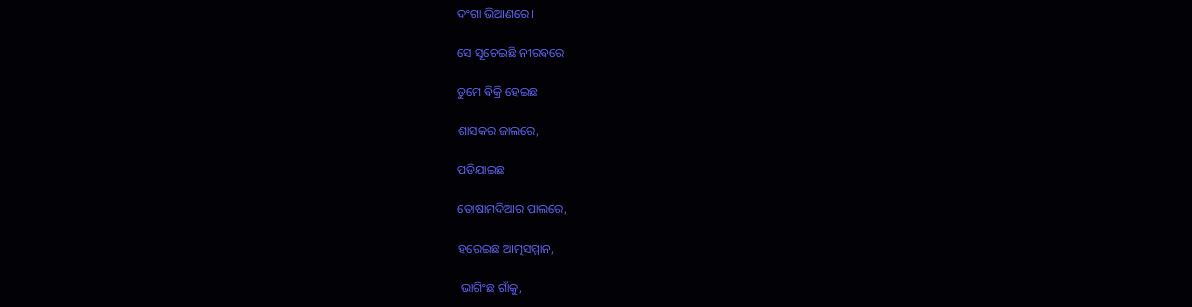ଦଂଗା ଭିଆଣରେ।

ସେ ସୂଚେଇଛି ନୀରଵରେ

ତୁମେ ଵିକ୍ରି ହେଇଛ

ଶାସକର ଜାଲରେ,

ପଡିଯାଇଛ

ତୋଷାମଦିଆର ପାଲରେ,

ହରେଇଛ ଆତ୍ମସମ୍ମାନ,

 ଭାଗିଂଛ ଗାଁକୁ,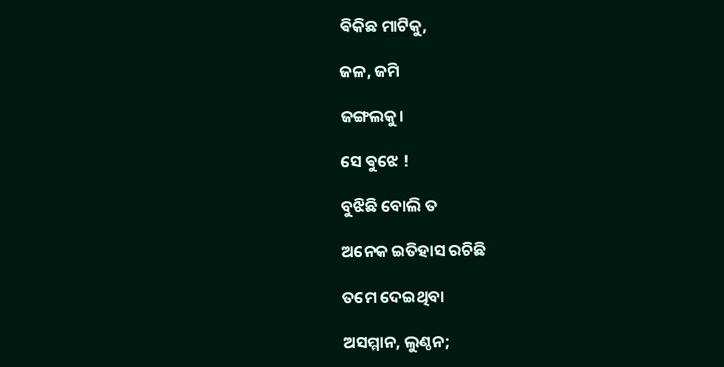ଵିକିଛ ମାଟିକୁ,

ଜଳ, ଜମି

ଜଙ୍ଗଲକୁ।

ସେ ଵୁଝେ !

ବୁଝିଛି ବୋଲି ତ

ଅନେକ ଇତିହାସ ରଚିଛି

ତମେ ଦେଇଥିବା

ଅସମ୍ମାନ, ଲୁଣ୍ଠନ;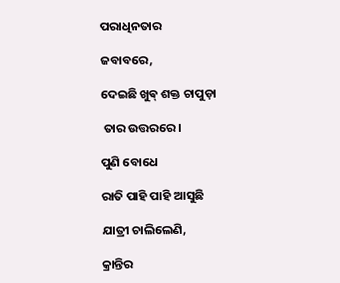ପରାଧିନତାର

ଜବାବରେ,

ଦେଇଛି ଖୁଵ୍ ଶକ୍ତ ଚାପୁଡ଼ା

 ତାର ଉତ୍ତରରେ ।

ପୁଣି ବୋଧେ

ରାତି ପାହି ପାହି ଆସୁଛି

ଯାତ୍ରୀ ଚାଲିଲେଣି,

କ୍ରାନ୍ତିର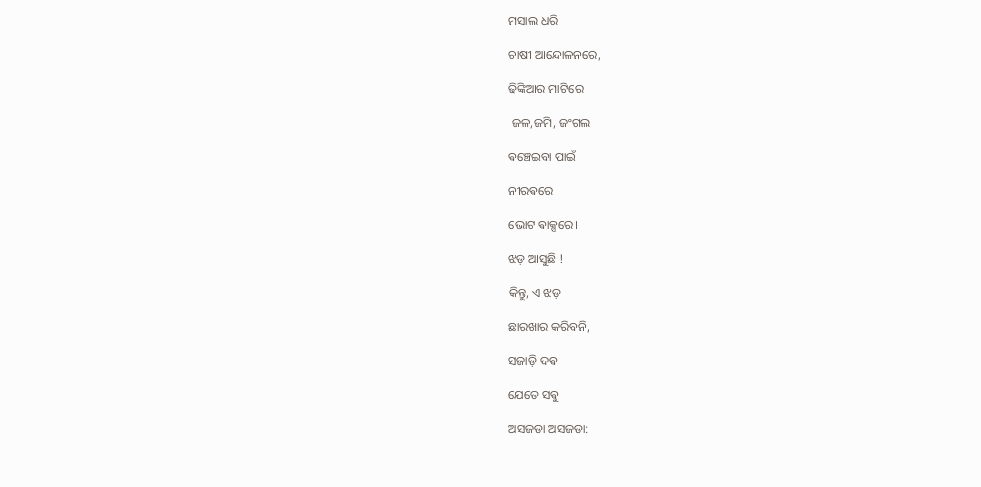ମସାଲ ଧରି

ଚାଷୀ ଆନ୍ଦୋଳନରେ,

ଢିଙ୍କିଆର ମାଟିରେ

 ଜଳ,ଜମି, ଜଂଗଲ

ଵଞ୍ଚେଇବା ପାଇଁ

ନୀରଵରେ

ଭୋଟ ଵାକ୍ସରେ।

ଝଡ଼ ଆସୁଛି !

କିନ୍ତୁ, ଏ ଝଡ଼

ଛାରଖାର କରିବନି,

ସଜାଡ଼ି ଦଵ

ଯେତେ ସଵୁ

ଅସଜଡା ଅସଜଡା: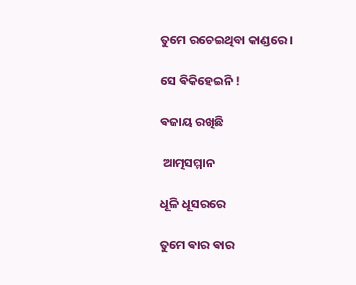ତୁମେ ରଚେଇଥିବା କାଣ୍ଡରେ।

ସେ ଵିକିହେଇନି !

ଵଜାୟ ରଖିଛି

 ଆତ୍ମସମ୍ମାନ

ଧୂଳି ଧୂସରରେ

ତୁମେ ଵାର ଵାର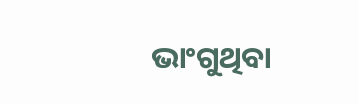ଭାଂଗୁଥିବା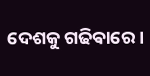ଦେଶକୁ ଗଢିଵାରେ ।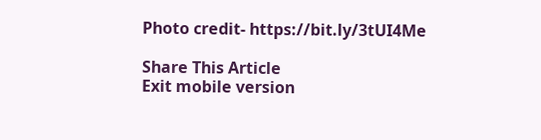Photo credit- https://bit.ly/3tUI4Me

Share This Article
Exit mobile version